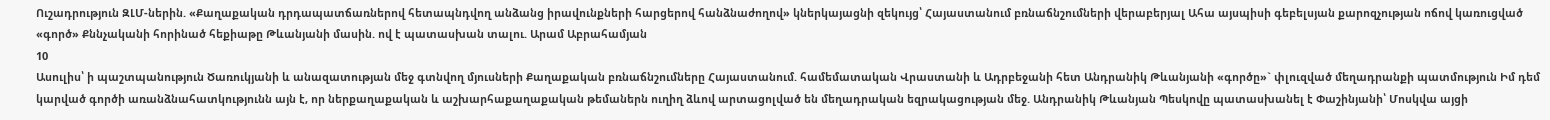Ուշադրություն ԶԼՄ-ներին. «Քաղաքական դրդապատճառներով հետապնդվող անձանց իրավունքների հարցերով հանձնաժողով» կներկայացնի զեկույց՝ Հայաստանում բռնաճնշումների վերաբերյալ Ահա այսպիսի գեբելսյան քարոզչության ոճով կառուցված «գործ» Քննչականի հորինած հեքիաթը Թևանյանի մասին. ով է պատասխան տալու. Արամ Աբրահամյան
10
Ասուլիս՝ ի պաշտպանություն Ծառուկյանի և անազատության մեջ գտնվող մյուսների Քաղաքական բռնաճնշումները Հայաստանում. համեմատական Վրաստանի և Ադրբեջանի հետ Անդրանիկ Թևանյանի «գործը»` փլուզված մեղադրանքի պատմություն Իմ դեմ կարված գործի առանձնահատկությունն այն է, որ ներքաղաքական և աշխարհաքաղաքական թեմաներն ուղիղ ձևով արտացոլված են մեղադրական եզրակացության մեջ. Անդրանիկ Թևանյան Պեսկովը պատասխանել է Փաշինյանի՝ Մոսկվա այցի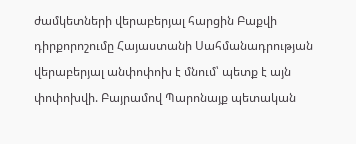ժամկետների վերաբերյալ հարցին Բաքվի դիրքորոշումը Հայաստանի Սահմանադրության վերաբերյալ անփոփոխ է մնում՝ պետք է այն փոփոխվի. Բայրամով Պարոնայք պետական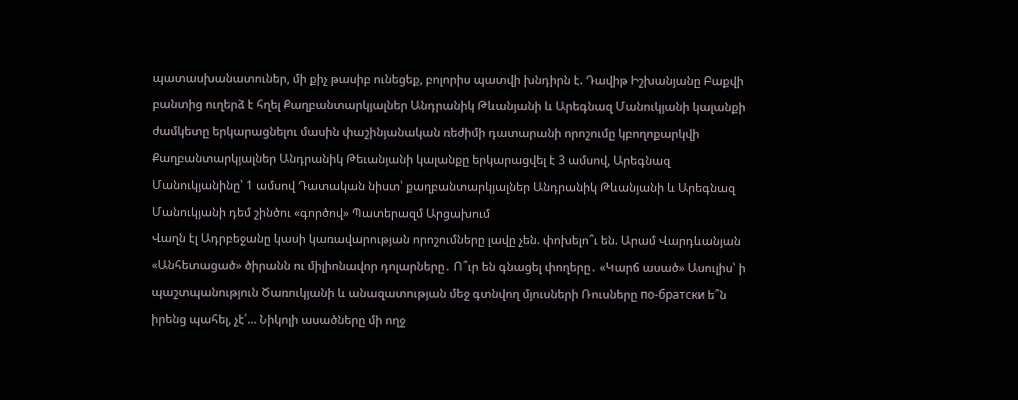պատասխանատուներ, մի քիչ թասիբ ունեցեք, բոլորիս պատվի խնդիրն է. Դավիթ Իշխանյանը Բաքվի բանտից ուղերձ է հղել Քաղբանտարկյալներ Անդրանիկ Թևանյանի և Արեգնազ Մանուկյանի կալանքի ժամկետը երկարացնելու մասին փաշինյանական ռեժիմի դատարանի որոշումը կբողոքարկվի Քաղբանտարկյալներ Անդրանիկ Թեւանյանի կալանքը երկարացվել է 3 ամսով, Արեգնազ Մանուկյանինը՝ 1 ամսով Դատական նիստ՝ քաղբանտարկյալներ Անդրանիկ Թևանյանի և Արեգնազ Մանուկյանի դեմ շինծու «գործով» Պատերազմ Արցախում
Վաղն էլ Ադրբեջանը կասի կառավարության որոշումները լավը չեն. փոխելո՞ւ են. Արամ Վարդևանյան «Անհետացած» ծիրանն ու միլիոնավոր դոլարները․ Ո՞ւր են գնացել փողերը․ «Կարճ ասած» Ասուլիս՝ ի պաշտպանություն Ծառուկյանի և անազատության մեջ գտնվող մյուսների Ռուսները по-братски ե՞ն իրենց պահել, չէ՛… Նիկոլի ասածները մի ողջ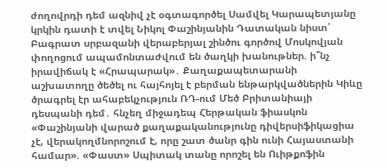ժողովրդի դեմ ազնիվ չէ օգտագործել Սամվել Կարապետյանը կրկին դատի է տվել Նիկոլ Փաշինյանին Դատական նիստ՝ Բագրատ սրբազանի վերաբերյալ շինծու գործով Մոսկովյան փողոցում ապամոնտաժվում են ծաղկի խանութներ. ի՞նչ իրավիճակ է «Հրապարակ»․ Քաղաքապետարանի աշխատողը ծեծել ու հայհոյել է բերման ենթարկվածներին Կիևը ծրագրել էր ահաբեկչություն ՌԴ-ում Մեծ Բրիտանիայի դեսպանի դեմ․ հնչեղ միջադեպ Հերթական ֆիասկոն «Փաշինյանի վարած քաղաքականությունը դիվերսիֆիկացիա չէ, վերակողմնորոշում է, որը շատ ծանր գին ունի Հայաստանի համար». «Փաստ» Սպիտակ տանը որոշել են Ուիթքոֆին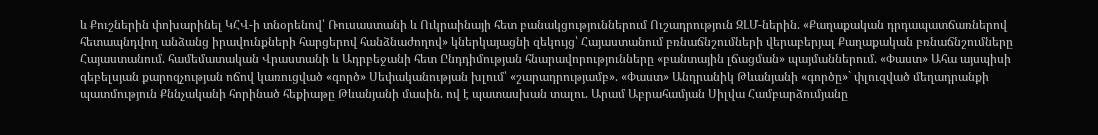և Քուշներին փոխարինել ԿՀՎ-ի տնօրենով՝ Ռուսաստանի և Ուկրաինայի հետ բանակցություններում Ուշադրություն ԶԼՄ-ներին. «Քաղաքական դրդապատճառներով հետապնդվող անձանց իրավունքների հարցերով հանձնաժողով» կներկայացնի զեկույց՝ Հայաստանում բռնաճնշումների վերաբերյալ Քաղաքական բռնաճնշումները Հայաստանում. համեմատական Վրաստանի և Ադրբեջանի հետ Ընդդիմության հնարավորությունները «բանտային լճացման» պայմաններում. «Փաստ» Ահա այսպիսի գեբելսյան քարոզչության ոճով կառուցված «գործ» Սեփականության խլում՝ «շարադրությամբ». «Փաստ» Անդրանիկ Թևանյանի «գործը»` փլուզված մեղադրանքի պատմություն Քննչականի հորինած հեքիաթը Թևանյանի մասին. ով է պատասխան տալու. Արամ Աբրահամյան Սիլվա Համբարձումյանը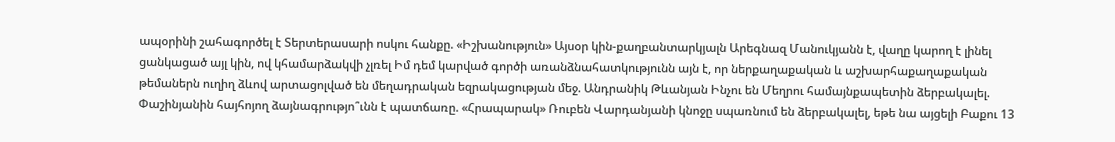ապօրինի շահագործել է Տերտերասարի ոսկու հանքը. «Իշխանություն» Այսօր կին-քաղբանտարկյալն Արեգնազ Մանուկյանն է, վաղը կարող է լինել ցանկացած այլ կին, ով կհամարձակվի չլռել Իմ դեմ կարված գործի առանձնահատկությունն այն է, որ ներքաղաքական և աշխարհաքաղաքական թեմաներն ուղիղ ձևով արտացոլված են մեղադրական եզրակացության մեջ. Անդրանիկ Թևանյան Ինչու են Մեղրու համայնքապետին ձերբակալել. Փաշինյանին հայհոյող ձայնագրությո՞ւնն է պատճառը. «Հրապարակ» Ռուբեն Վարդանյանի կնոջը սպառնում են ձերբակալել, եթե նա այցելի Բաքու 13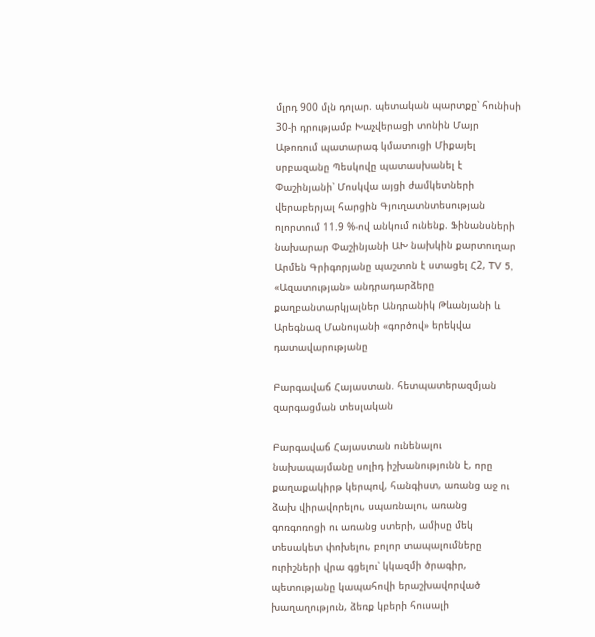մլրդ 900 մլն դոլար. պետական պարտքը՝ հունիսի 30-ի դրությամբ Խաչվերացի տոնին Մայր Աթոռում պատարագ կմատուցի Միքայել սրբազանը Պեսկովը պատասխանել է Փաշինյանի՝ Մոսկվա այցի ժամկետների վերաբերյալ հարցին Գյուղատնտեսության ոլորտում 11.9 %-ով անկում ունենք. Ֆինանսների նախարար Փաշինյանի ԱԽ նախկին քարտուղար Արմեն Գրիգորյանը պաշտոն է ստացել Հ2, TV 5, «Ազատության» անդրադարձերը քաղբանտարկյալներ Անդրանիկ Թևանյանի և Արեգնազ Մանույանի «գործով» երեկվա դատավարությանը

Բարգավաճ Հայաստան. հետպատերազմյան զարգացման տեսլական

Բարգավաճ Հայաստան ունենալու նախապայմանը սոլիդ իշխանությունն է, որը քաղաքակիրթ կերպով, հանգիստ, առանց աջ ու ձախ վիրավորելու, սպառնալու, առանց գոռգոռոցի ու առանց ստերի, ամիսը մեկ տեսակետ փոխելու, բոլոր տապալումները ուրիշների վրա գցելու՝ կկազմի ծրագիր, պետությանը կապահովի երաշխավորված խաղաղություն, ձեռք կբերի հուսալի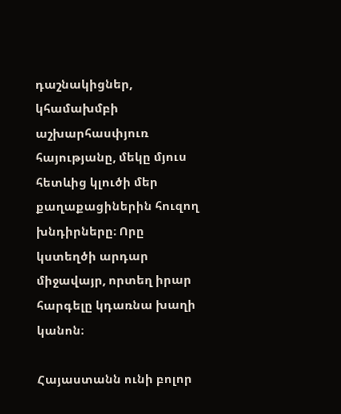դաշնակիցներ, կհամախմբի աշխարհասփյուռ հայությանը, մեկը մյուս հետևից կլուծի մեր քաղաքացիներին հուզող խնդիրները։ Որը կստեղծի արդար միջավայր, որտեղ իրար հարգելը կդառնա խաղի կանոն։

Հայաստանն ունի բոլոր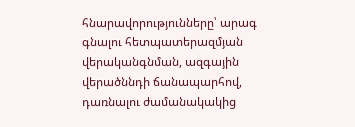հնարավորությունները՝ արագ գնալու հետպատերազմյան վերականգնման, ազգային վերածննդի ճանապարհով, դառնալու ժամանակակից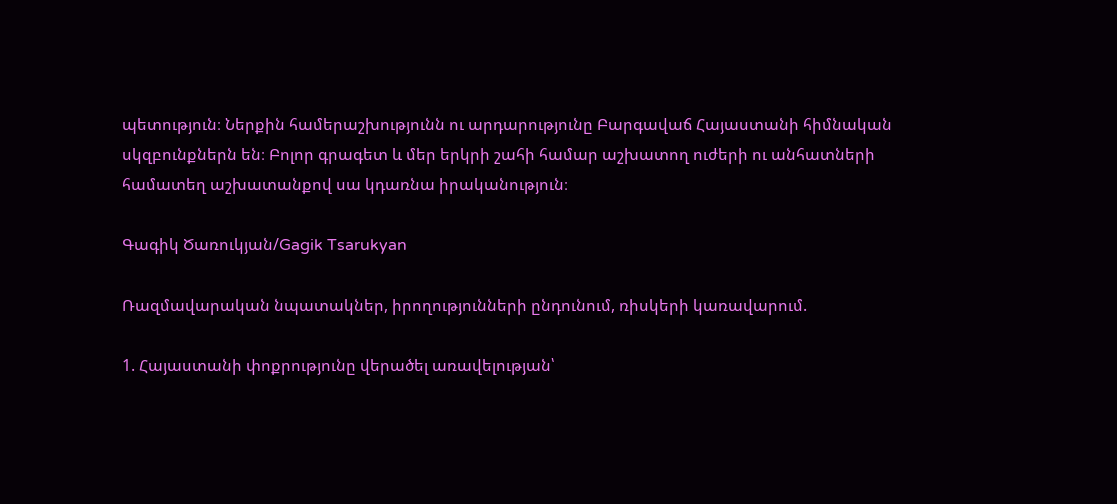պետություն։ Ներքին համերաշխությունն ու արդարությունը Բարգավաճ Հայաստանի հիմնական սկզբունքներն են։ Բոլոր գրագետ և մեր երկրի շահի համար աշխատող ուժերի ու անհատների համատեղ աշխատանքով սա կդառնա իրականություն։

Գագիկ Ծառուկյան/Gagik Tsarukyan

Ռազմավարական նպատակներ, իրողությունների ընդունում, ռիսկերի կառավարում.

1. Հայաստանի փոքրությունը վերածել առավելության՝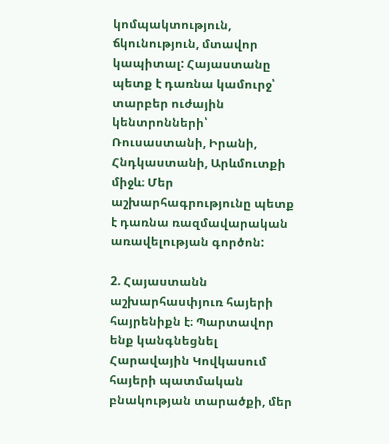կոմպակտություն, ճկունություն, մտավոր կապիտալ: Հայաստանը պետք է դառնա կամուրջ՝ տարբեր ուժային կենտրոնների՝ Ռուսաստանի, Իրանի, Հնդկաստանի, Արևմուտքի միջև։ Մեր աշխարհագրությունը պետք է դառնա ռազմավարական առավելության գործոն:

2. Հայաստանն աշխարհասփյուռ հայերի հայրենիքն է։ Պարտավոր ենք կանգնեցնել Հարավային Կովկասում հայերի պատմական բնակության տարածքի, մեր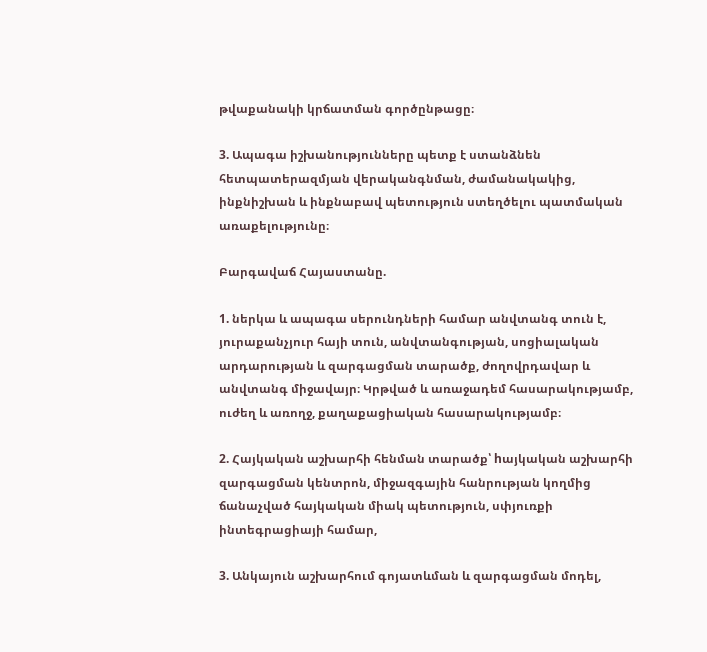թվաքանակի կրճատման գործընթացը։

3. Ապագա իշխանությունները պետք է ստանձնեն հետպատերազմյան վերականգնման, ժամանակակից, ինքնիշխան և ինքնաբավ պետություն ստեղծելու պատմական առաքելությունը։

Բարգավաճ Հայաստանը.

1. ներկա և ապագա սերունդների համար անվտանգ տուն է, յուրաքանչյուր հայի տուն, անվտանգության, սոցիալական արդարության և զարգացման տարածք, ժողովրդավար և անվտանգ միջավայր։ Կրթված և առաջադեմ հասարակությամբ, ուժեղ և առողջ, քաղաքացիական հասարակությամբ։

2. Հայկական աշխարհի հենման տարածք՝ hայկական աշխարհի զարգացման կենտրոն, միջազգային հանրության կողմից ճանաչված հայկական միակ պետություն, սփյուռքի ինտեգրացիայի համար,

3. Անկայուն աշխարհում գոյատևման և զարգացման մոդել,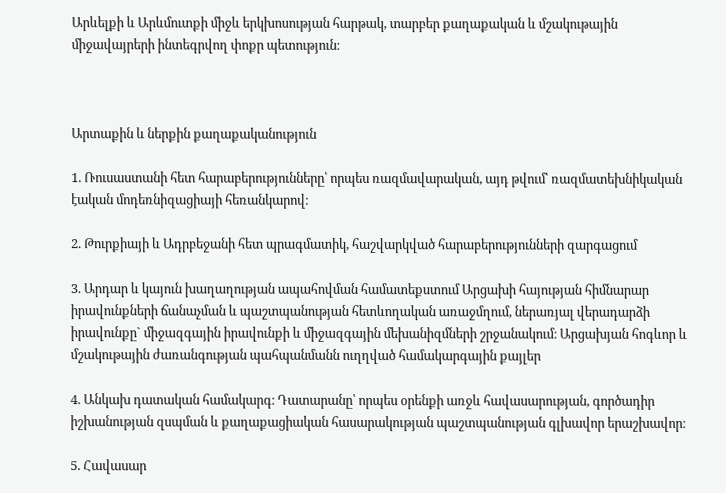Արևելքի և Արևմուտքի միջև երկխոսության հարթակ, տարբեր քաղաքական և մշակութային միջավայրերի ինտեգրվող փոքր պետություն։



Արտաքին և ներքին քաղաքականություն

1. Ռուսաստանի հետ հարաբերությունները՝ որպես ռազմավարական, այդ թվում՝ ռազմատեխնիկական էական մոդեռնիզացիայի հեռանկարով։

2. Թուրքիայի և Ադրբեջանի հետ պրագմատիկ, հաշվարկված հարաբերությունների զարգացում

3. Արդար և կայուն խաղաղության ապահովման համատեքստում Արցախի հայության հիմնարար իրավունքների ճանաչման և պաշտպանության հետևողական առաջմղում, ներառյալ վերադարձի իրավունքը` միջազգային իրավունքի և միջազգային մեխանիզմների շրջանակում։ Արցախյան հոգևոր և մշակութային ժառանգության պահպանմանն ուղղված համակարգային քայլեր

4. Անկախ դատական համակարգ։ Դատարանը՝ որպես օրենքի առջև հավասարության, գործադիր իշխանության զսպման և քաղաքացիական հասարակության պաշտպանության գլխավոր երաշխավոր։

5. Հավասար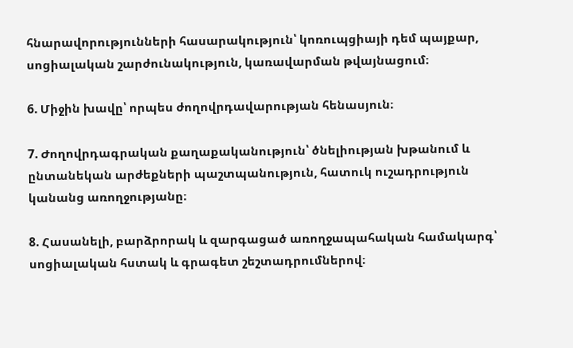հնարավորությունների հասարակություն՝ կոռուպցիայի դեմ պայքար, սոցիալական շարժունակություն, կառավարման թվայնացում։

6. Միջին խավը՝ որպես ժողովրդավարության հենասյուն։

7. Ժողովրդագրական քաղաքականություն՝ ծնելիության խթանում և ընտանեկան արժեքների պաշտպանություն, հատուկ ուշադրություն կանանց առողջությանը։

8. Հասանելի, բարձրորակ և զարգացած առողջապահական համակարգ՝ սոցիալական հստակ և գրագետ շեշտադրումներով։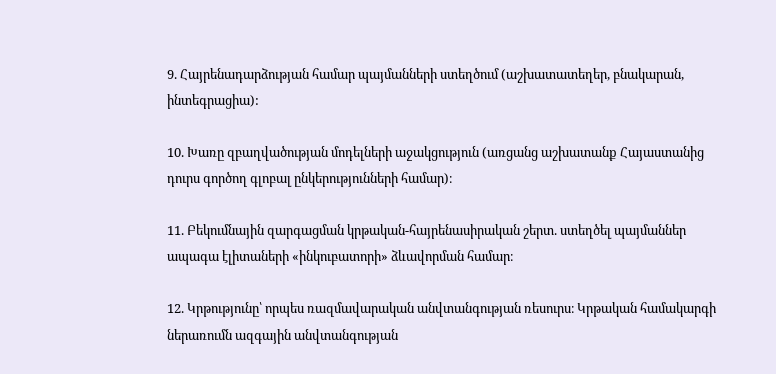9. Հայրենադարձության համար պայմանների ստեղծում (աշխատատեղեր, բնակարան, ինտեգրացիա):

10. Խառը զբաղվածության մոդելների աջակցություն (առցանց աշխատանք Հայաստանից դուրս գործող գլոբալ ընկերությունների համար)։

11. Բեկումնային զարգացման կրթական-հայրենասիրական շերտ. ստեղծել պայմաններ ապագա էլիտաների «ինկուբատորի» ձևավորման համար։

12. Կրթությունը՝ որպես ռազմավարական անվտանգության ռեսուրս։ Կրթական համակարգի ներառումն ազգային անվտանգության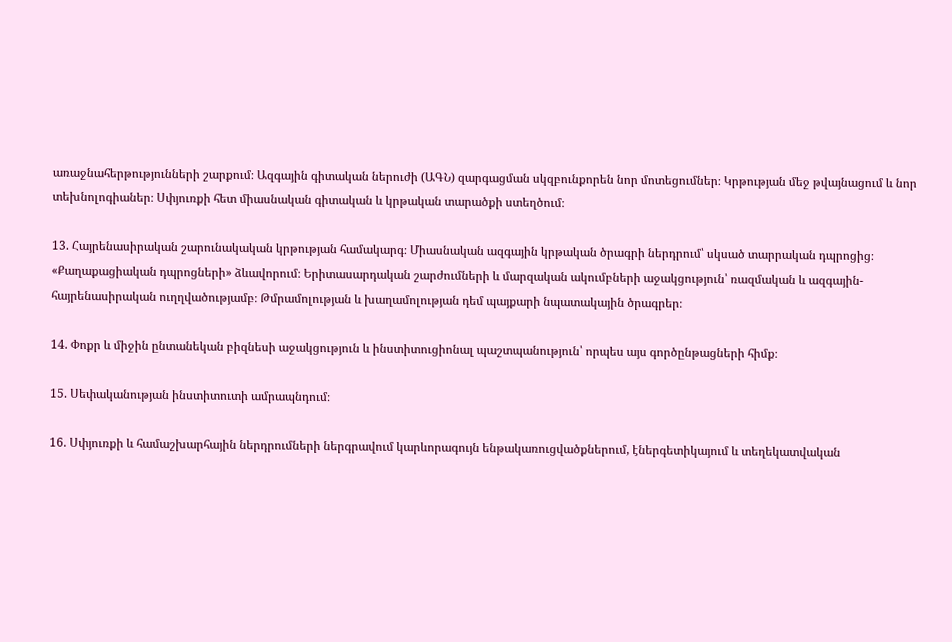առաջնահերթությունների շարքում։ Ազգային գիտական ներուժի (ԱԳՆ) զարգացման սկզբունքորեն նոր մոտեցումներ։ Կրթության մեջ թվայնացում և նոր տեխնոլոգիաներ։ Սփյուռքի հետ միասնական գիտական և կրթական տարածքի ստեղծում։

13. Հայրենասիրական շարունակական կրթության համակարգ։ Միասնական ազգային կրթական ծրագրի ներդրում՝ սկսած տարրական դպրոցից։ «Քաղաքացիական դպրոցների» ձևավորում։ Երիտասարդական շարժումների և մարզական ակումբների աջակցություն՝ ռազմական և ազգային-հայրենասիրական ուղղվածությամբ։ Թմրամոլության և խաղամոլության դեմ պայքարի նպատակային ծրագրեր։

14. Փոքր և միջին ընտանեկան բիզնեսի աջակցություն և ինստիտուցիոնալ պաշտպանություն՝ որպես այս գործընթացների հիմք։

15. Սեփականության ինստիտուտի ամրապնդում։

16. Սփյուռքի և համաշխարհային ներդրումների ներգրավում կարևորագույն ենթակառուցվածքներում, էներգետիկայում և տեղեկատվական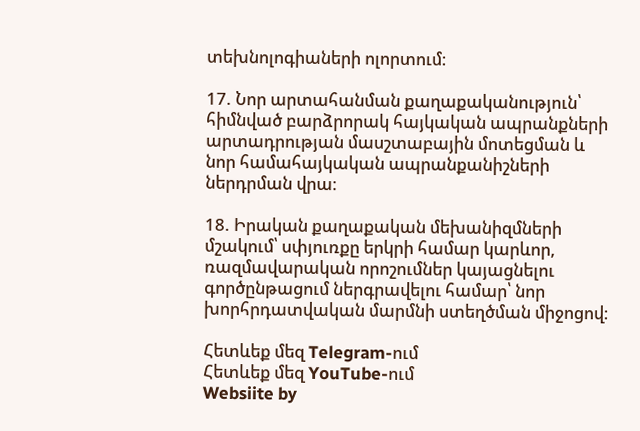տեխնոլոգիաների ոլորտում։

17. Նոր արտահանման քաղաքականություն՝ հիմնված բարձրորակ հայկական ապրանքների արտադրության մասշտաբային մոտեցման և նոր համահայկական ապրանքանիշների ներդրման վրա։

18. Իրական քաղաքական մեխանիզմների մշակում՝ սփյուռքը երկրի համար կարևոր, ռազմավարական որոշումներ կայացնելու գործընթացում ներգրավելու համար՝ նոր խորհրդատվական մարմնի ստեղծման միջոցով։

Հետևեք մեզ Telegram-ում
Հետևեք մեզ YouTube-ում
Websiite by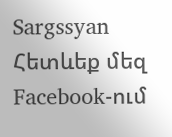Sargssyan
Հետևեք մեզ Facebook-ում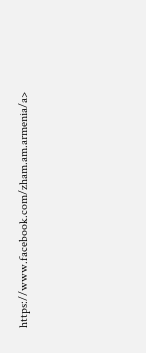https://www.facebook.com/zham.am.armenia/a>